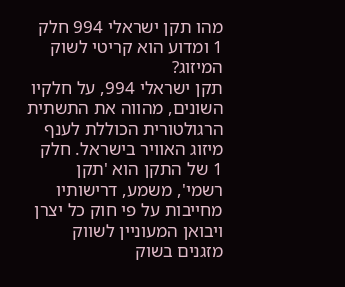מהו תקן ישראלי 994 חלק 1 ומדוע הוא קריטי לשוק המיזוג?
תקן ישראלי 994, על חלקיו השונים, מהווה את התשתית הרגולטורית הכוללת לענף מיזוג האוויר בישראל. חלק 1 של התקן הוא 'תקן רשמי', משמע, דרישותיו מחייבות על פי חוק כל יצרן ויבואן המעוניין לשווק מזגנים בשוק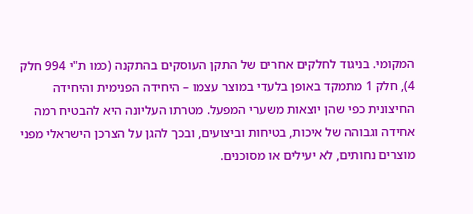המקומי. בניגוד לחלקים אחרים של התקן העוסקים בהתקנה (כמו ת"י 994 חלק 4), חלק 1 מתמקד באופן בלעדי במוצר עצמו – היחידה הפנימית והיחידה החיצונית כפי שהן יוצאות משערי המפעל. מטרתו העליונה היא להבטיח רמה אחידה וגבוהה של איכות, בטיחות וביצועים, ובכך להגן על הצרכן הישראלי מפני מוצרים נחותים, לא יעילים או מסוכנים.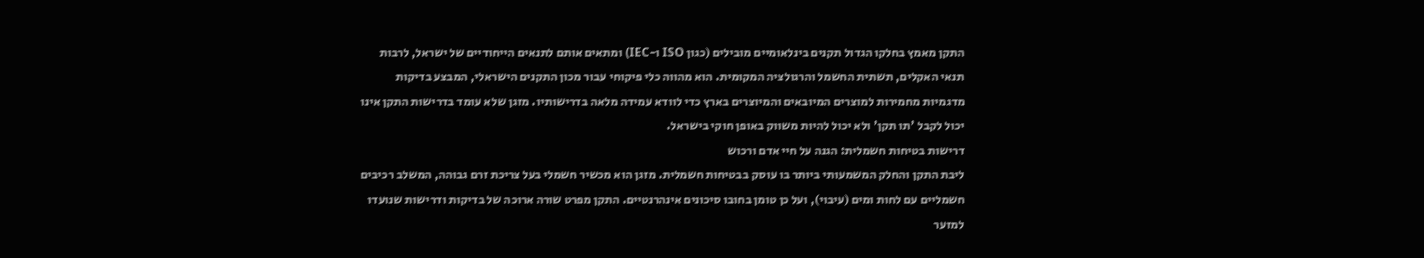התקן מאמץ בחלקו הגדול תקנים בינלאומיים מובילים (כגון ISO ו-IEC) ומתאים אותם לתנאים הייחודיים של ישראל, לרבות תנאי האקלים, תשתית החשמל והרגולציה המקומית. הוא מהווה כלי פיקוחי עבור מכון התקנים הישראלי, המבצע בדיקות מדגמיות מחמירות למוצרים המיובאים והמיוצרים בארץ כדי לוודא עמידה מלאה בדרישותיו. מזגן שלא עומד בדרישות התקן אינו יכול לקבל 'תו תקן' ולא יכול להיות משווק באופן חוקי בישראל.
דרישות בטיחות חשמלית: הגנה על חיי אדם ורכוש
ליבת התקן והחלק המשמעותי ביותר בו עוסק בבטיחות חשמלית. מזגן הוא מכשיר חשמלי בעל צריכת זרם גבוהה, המשלב רכיבים חשמליים עם לחות ומים (עיבוי), ועל כן טומן בחובו סיכונים אינהרנטיים. התקן מפרט שורה ארוכה של בדיקות ודרישות שנועדו למזער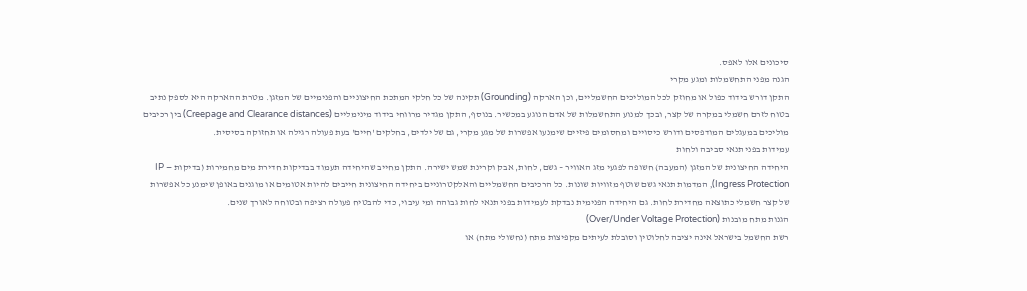סיכונים אלו לאפס.
הגנה מפני התחשמלות ומגע מקרי
התקן דורש בידוד כפול או מחוזק לכל המוליכים החשמליים, וכן הארקה (Grounding) תקינה של כל חלקי המתכת החיצוניים והפנימיים של המזגן. מטרת ההארקה היא לספק נתיב בטוח לזרם חשמלי במקרה של קצר, ובכך למנוע התחשמלות של אדם הנוגע במכשיר. בנוסף, התקן מגדיר מרווחי בידוד מינימליים (Creepage and Clearance distances) בין רכיבים מוליכים במעגלים המודפסים ודורש כיסויים ומחסומים פיזיים שימנעו אפשרות של מגע מקרי, גם של ילדים, בחלקים 'חיים' בעת פעולה רגילה או תחזוקה בסיסית.
עמידות בפני תנאי סביבה ולחות
היחידה החיצונית של המזגן (המעבה) חשופה לפגעי מזג האוויר – גשם, לחות, אבק וקרינת שמש ישירה. התקן מחייב שהיחידה תעמוד בבדיקות חדירת מים מחמירות (בדיקות IP – Ingress Protection), המדמות תנאי גשם שוטף מזוויות שונות. כל הרכיבים החשמליים והאלקטרוניים ביחידה החיצונית חייבים להיות אטומים או מוגנים באופן שימנע כל אפשרות של קצר חשמלי כתוצאה מחדירת לחות. גם היחידה הפנימית נבדקת לעמידות בפני תנאי לחות גבוהה ומי עיבוי, כדי להבטיח פעולה רציפה ובטוחה לאורך שנים.
הגנות מתח מובנות (Over/Under Voltage Protection)
רשת החשמל בישראל אינה יציבה לחלוטין וסובלת לעיתים מקפיצות מתח (נחשולי מתח) או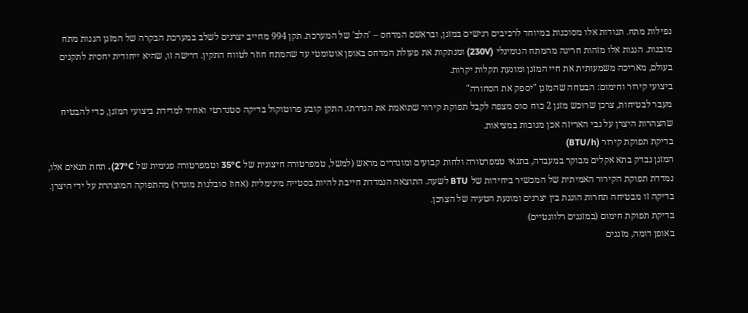נפילות מתח. תנודות אלו מסוכנות במיוחד לרכיבים רגישים במזגן, ובראשם המדחס – 'הלב' של המערכת. תקן 994 מחייב יצרנים לשלב במערכת הבקרה של המזגן הגנות מתח מובנות. הגנות אלו מזהות חריגה מהמתח הנומינלי (230V) ומנתקות את פעולת המדחס באופן אוטומטי עד שהמתח חוזר לטווח התקין. דרישה זו, שהיא ייחודית יחסית לתקנים בעולם, מאריכה משמעותית את חיי המזגן ומונעת תקלות יקרות.
ביצועי קירור וחימום: הבטחה שהמזגן "יספק את הסחורה"
מעבר לבטיחות, צרכן שרוכש מזגן 2 כוח סוס מצפה לקבל תפוקת קירור שתואמת את הגדרתו. התקן קובע פרוטוקול בדיקה סטנדרטי ואחיד למדידת ביצועי המזגן, כדי להבטיח שהצהרות היצרן על גבי האריזה אכן מגובות במציאות.
בדיקת תפוקת קירור (BTU/h)
המזגן נבדק בתא אקלים מבוקר במעבדה, בתנאי טמפרטורה ולחות קבועים ומוגדרים מראש (למשל, טמפרטורה חיצונית של 35°C וטמפרטורה פנימית של 27°C). תחת תנאים אלו, נמדדת תפוקת הקירור האמיתית של המכשיר ביחידות של BTU לשעה. התוצאה הנמדדת חייבת להיות בסטייה מינימלית (אחוז סובלנות מוגדר) מהתפוקה המוצהרת על ידי היצרן. בדיקה זו מבטיחה תחרות הוגנת בין יצרנים ומונעת הטעיה של הצרכן.
בדיקת תפוקת חימום (במזגנים רלוונטיים)
באופן דומה, מזגנים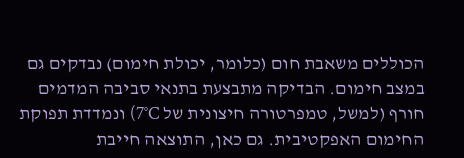הכוללים משאבת חום (כלומר, יכולת חימום) נבדקים גם במצב חימום. הבדיקה מתבצעת בתנאי סביבה המדמים חורף (למשל, טמפרטורה חיצונית של 7°C) ונמדדת תפוקת החימום האפקטיבית. גם כאן, התוצאה חייבת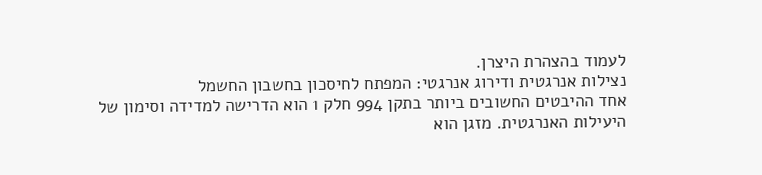לעמוד בהצהרת היצרן.
נצילות אנרגטית ודירוג אנרגטי: המפתח לחיסכון בחשבון החשמל
אחד ההיבטים החשובים ביותר בתקן 994 חלק 1 הוא הדרישה למדידה וסימון של היעילות האנרגטית. מזגן הוא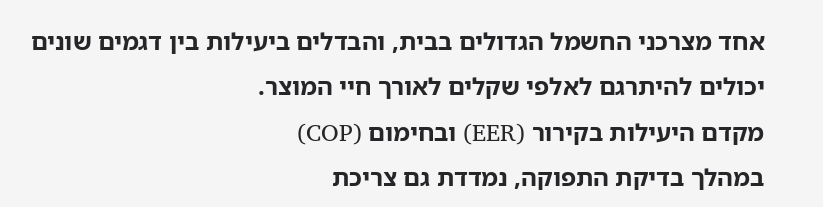אחד מצרכני החשמל הגדולים בבית, והבדלים ביעילות בין דגמים שונים יכולים להיתרגם לאלפי שקלים לאורך חיי המוצר.
מקדם היעילות בקירור (EER) ובחימום (COP)
במהלך בדיקת התפוקה, נמדדת גם צריכת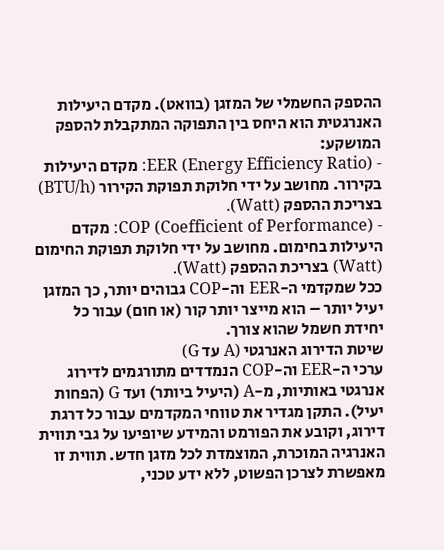ההספק החשמלי של המזגן (בוואט). מקדם היעילות האנרגטית הוא היחס בין התפוקה המתקבלת להספק המושקע:
- EER (Energy Efficiency Ratio): מקדם היעילות בקירור. מחושב על ידי חלוקת תפוקת הקירור (BTU/h) בצריכת ההספק (Watt).
- COP (Coefficient of Performance): מקדם היעילות בחימום. מחושב על ידי חלוקת תפוקת החימום (Watt) בצריכת ההספק (Watt).
ככל שמקדמי ה-EER וה-COP גבוהים יותר, כך המזגן יעיל יותר – הוא מייצר יותר קור (או חום) עבור כל יחידת חשמל שהוא צורך.
שיטת הדירוג האנרגטי (A עד G)
ערכי ה-EER וה-COP הנמדדים מתורגמים לדירוג אנרגטי באותיות, מ-A (היעיל ביותר) ועד G (הפחות יעיל). התקן מגדיר את טווחי המקדמים עבור כל דרגת דירוג, וקובע את הפורמט והמידע שיופיעו על גבי תווית האנרגיה המוכרת, המוצמדת לכל מזגן חדש. תווית זו מאפשרת לצרכן הפשוט, ללא ידע טכני,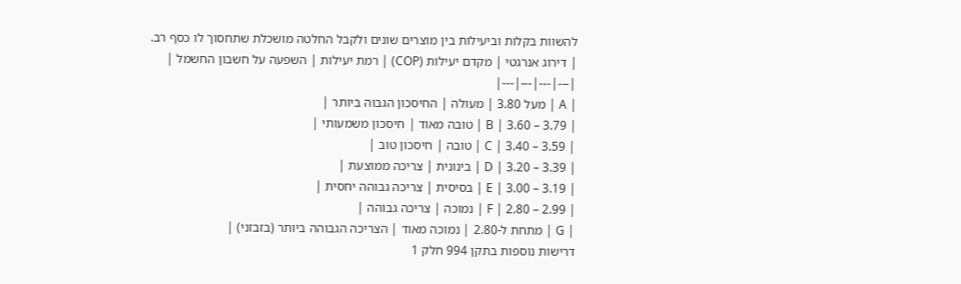להשוות בקלות וביעילות בין מוצרים שונים ולקבל החלטה מושכלת שתחסוך לו כסף רב.
| דירוג אנרגטי | מקדם יעילות (COP) | רמת יעילות | השפעה על חשבון החשמל |
|---|---|---|---|
| A | מעל 3.80 | מעולה | החיסכון הגבוה ביותר |
| B | 3.60 – 3.79 | טובה מאוד | חיסכון משמעותי |
| C | 3.40 – 3.59 | טובה | חיסכון טוב |
| D | 3.20 – 3.39 | בינונית | צריכה ממוצעת |
| E | 3.00 – 3.19 | בסיסית | צריכה גבוהה יחסית |
| F | 2.80 – 2.99 | נמוכה | צריכה גבוהה |
| G | מתחת ל-2.80 | נמוכה מאוד | הצריכה הגבוהה ביותר (בזבזני) |
דרישות נוספות בתקן 994 חלק 1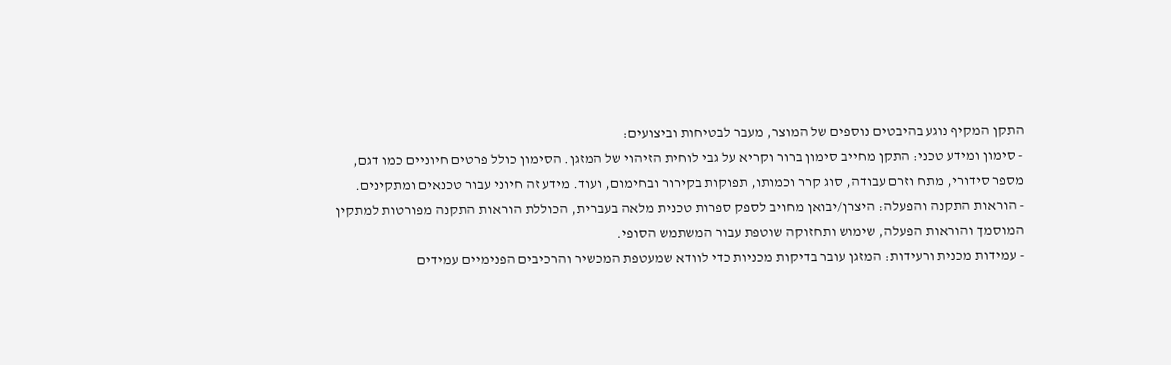התקן המקיף נוגע בהיבטים נוספים של המוצר, מעבר לבטיחות וביצועים:
- סימון ומידע טכני: התקן מחייב סימון ברור וקריא על גבי לוחית הזיהוי של המזגן. הסימון כולל פרטים חיוניים כמו דגם, מספר סידורי, מתח וזרם עבודה, סוג קרר וכמותו, תפוקות בקירור ובחימום, ועוד. מידע זה חיוני עבור טכנאים ומתקינים.
- הוראות התקנה והפעלה: היצרן/יבואן מחויב לספק ספרות טכנית מלאה בעברית, הכוללת הוראות התקנה מפורטות למתקין המוסמך והוראות הפעלה, שימוש ותחזוקה שוטפת עבור המשתמש הסופי.
- עמידות מכנית ורעידות: המזגן עובר בדיקות מכניות כדי לוודא שמעטפת המכשיר והרכיבים הפנימיים עמידים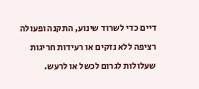דיים כדי לשרוד שינוע, התקנה ופעולה רציפה ללא נזקים או רעידות חריגות שעלולות לגרום לכשל או לרעש.